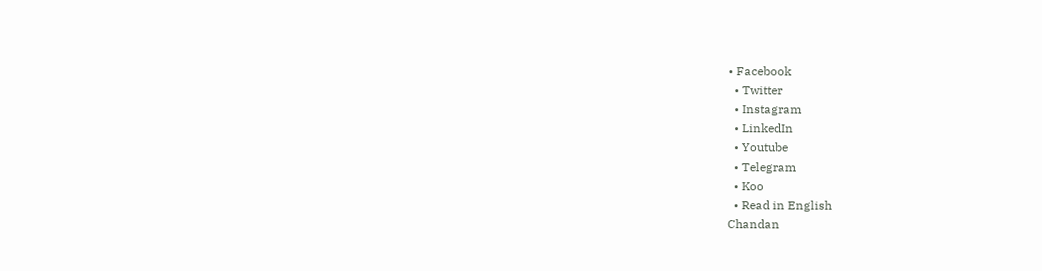• Facebook
  • Twitter
  • Instagram
  • LinkedIn
  • Youtube
  • Telegram
  • Koo
  • Read in English
Chandan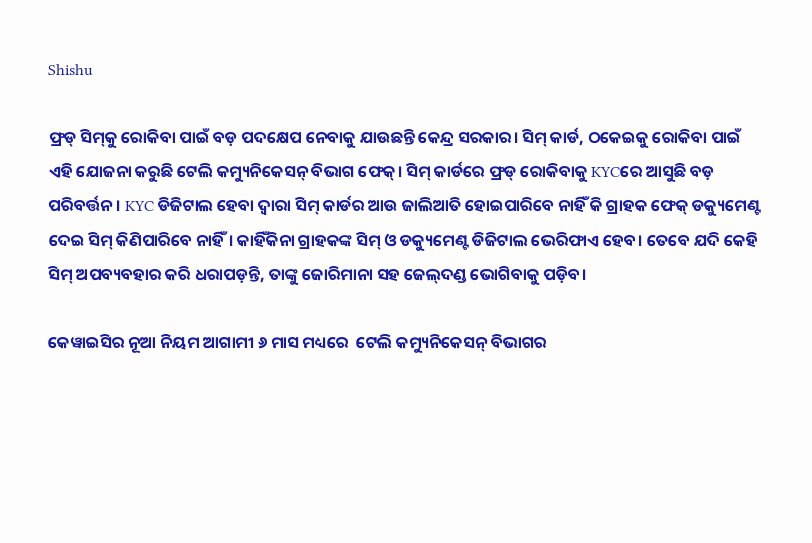Shishu

ଫ୍ରଡ୍‌ ସିମ୍‌କୁ ରୋକିବା ପାଇଁ ବଡ଼ ପଦକ୍ଷେପ ନେବାକୁ ଯାଉଛନ୍ତି କେନ୍ଦ୍ର ସରକାର। ସିମ୍‌ କାର୍ଡ, ଠକେଇକୁ ରୋକିବା ପାଇଁ ଏହି ଯୋଜନା କରୁଛି ଟେଲି କମ୍ୟୁନିକେସନ୍‌ ବିଭାଗ ଫେକ୍‌। ସିମ୍‌ କାର୍ଡରେ ଫ୍ରଡ୍‌ ରୋକିବାକୁ KYCରେ ଆସୁଛି ବଡ଼ ପରିବର୍ତ୍ତନ। KYC ଡିଜିଟାଲ ହେବା ଦ୍ୱାରା ସିମ୍‌ କାର୍ଡର ଆଉ ଜାଲିଆତି ହୋଇପାରିବେ ନାହିଁ କି ଗ୍ରାହକ ଫେକ୍‌ ଡକ୍ୟୁମେଣ୍ଟ ଦେଇ ସିମ୍‌ କିଣିପାରିବେ ନାହିଁ। କାହିଁକିନା ଗ୍ରାହକଙ୍କ ସିମ୍‌ ଓ ଡକ୍ୟୁମେଣ୍ଟ ଡିଜିଟାଲ ଭେରିଫାଏ ହେବ। ତେବେ ଯଦି କେହି ସିମ୍‌ ଅପବ୍ୟବହାର କରି ଧରାପଡ଼ନ୍ତି, ତାଙ୍କୁ ଜୋରିମାନା ସହ ଜେଲ୍‌ଦଣ୍ଡ ଭୋଗିବାକୁ ପଡ଼ିବ।

କେୱାଇସିର ନୂଆ ନିୟମ ଆଗାମୀ ୬ ମାସ ମଧ୍ୟରେ  ଟେଲି କମ୍ୟୁନିକେସନ୍‌ ବିଭାଗର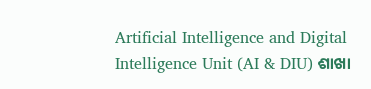Artificial Intelligence and Digital Intelligence Unit (AI & DIU) ଶାଖା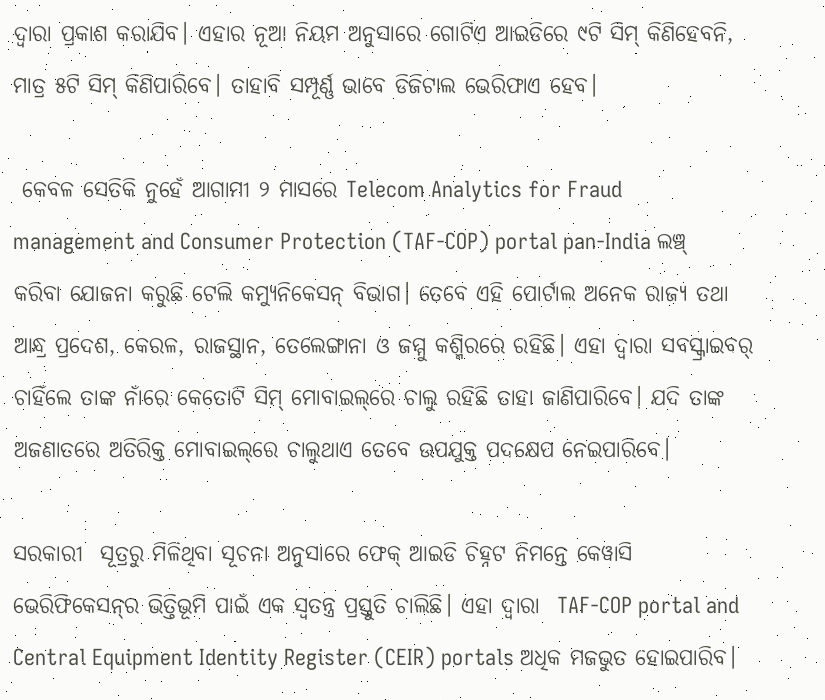ଦ୍ୱାରା ପ୍ରକାଶ କରାଯିବ। ଏହାର ନୂଆ ନିୟମ ଅନୁସାରେ ଗୋଟିଏ ଆଇଡିରେ ୯ଟି ସିମ୍‌ କିଣିହେବନି, ମାତ୍ର ୫ଟି ସିମ୍‌ କିଣିପାରିବେ। ତାହାବି ସମ୍ପୂର୍ଣ୍ଣ ଭାବେ ଡିଜିଟାଲ ଭେରିଫାଏ ହେବ।

 କେବଳ ସେତିକି ନୁହେଁ ଆଗାମୀ ୨ ମାସରେ Telecom Analytics for Fraud management and Consumer Protection (TAF-COP) portal pan-India ଲଞ୍ଚ୍‌ କରିବା ଯୋଜନା କରୁଛି ଟେଲି କମ୍ୟୁନିକେସନ୍‌ ବିଭାଗ। ତେବେ ଏହି ପୋର୍ଟାଲ ଅନେକ ରାଜ୍ୟ ତଥା ଆନ୍ଧ୍ର ପ୍ରଦେଶ, କେରଳ, ରାଜସ୍ଥାନ, ତେଲେଙ୍ଗାନା ଓ ଜମ୍ମୁ କଶ୍ମିରରେ ରହିଛି। ଏହା ଦ୍ୱାରା ସବସ୍କ୍ରାଇବର୍‌ ଚାହିଁଲେ ତାଙ୍କ ନାଁରେ କେତୋଟି ସିମ୍‌ ମୋବାଇଲ୍‌ରେ ଚାଲୁ ରହିଛି ତାହା ଜାଣିପାରିବେ। ଯଦି ତାଙ୍କ ଅଜଣାତରେ ଅତିରିକ୍ତ ମୋବାଇଲ୍‌ରେ ଚାଲୁଥାଏ ତେବେ ଉପଯୁକ୍ତ ପଦକ୍ଷେପ ନେଇପାରିବେ।

ସରକାରୀ  ସୂତ୍ରରୁ ମିଳିଥିବା ସୂଚନା ଅନୁସାରେ ଫେକ୍‌ ଆଇଡି ଚିହ୍ନଟ ନିମନ୍ତେ କେୱାସି ଭେରିଫିକେସନ୍‌ର ଭିତ୍ତିଭୂମି ପାଇଁ ଏକ ସ୍ୱତନ୍ତ୍ର ପ୍ରସ୍ତୁତି ଚାଲିଛି। ଏହା ଦ୍ୱାରା  TAF-COP portal and Central Equipment Identity Register (CEIR) portals ଅଧିକ ମଜଭୁତ ହୋଇପାରିବ।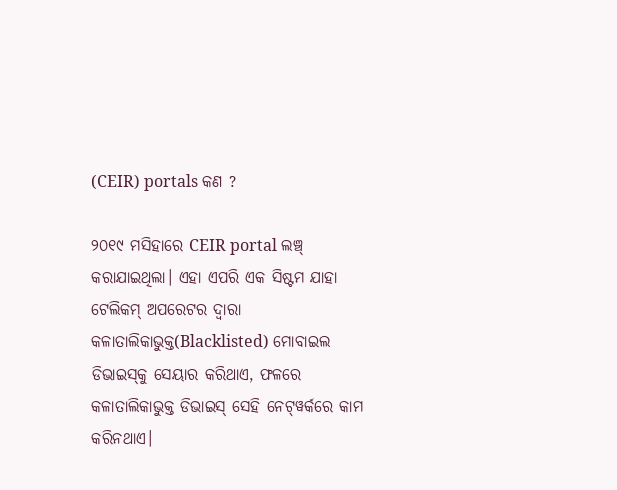(CEIR) portals କଣ ?

୨୦୧୯ ମସିହାରେ CEIR portal ଲଞ୍ଚ୍‌ କରାଯାଇଥିଲା। ଏହା ଏପରି ଏକ ସିଷ୍ଟମ ଯାହା ଟେଲିକମ୍‌ ଅପରେଟର ଦ୍ୱାରା କଳାତାଲିକାଭୁକ୍ତ(Blacklisted) ମୋବାଇଲ ଡିଭାଇସ୍‌କୁ ସେୟାର କରିଥାଏ, ଫଳରେ କଳାତାଲିକାଭୁକ୍ତ ଡିଭାଇସ୍‌ ସେହି ନେଟ୍‌ୱର୍କରେ କାମ କରିନଥାଏ।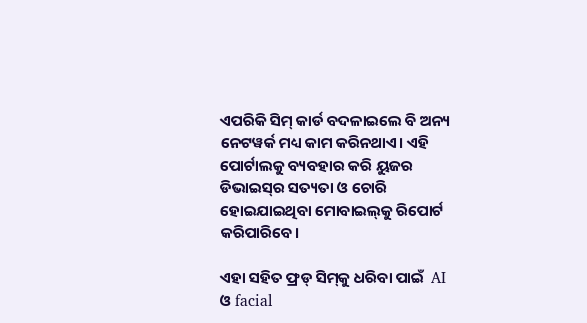ଏପରିକି ସିମ୍‌ କାର୍ଡ ବଦଳାଇଲେ ବି ଅନ୍ୟ ନେଟୱର୍କ ମଧ୍ୟ କାମ କରିନଥାଏ। ଏହି ପୋର୍ଟାଲକୁ ବ୍ୟବହାର କରି ୟୁଜର ଡିଭାଇସ୍‌ର ସତ୍ୟତା ଓ ଚୋରି ହୋଇଯାଇଥିବା ମୋବାଇଲ୍‌କୁ ରିପୋର୍ଟ କରିପାରିବେ।

ଏହା ସହିତ ଫ୍ରଡ୍‌ ସିମ୍‌କୁ ଧରିବା ପାଇଁ  AI ଓ facial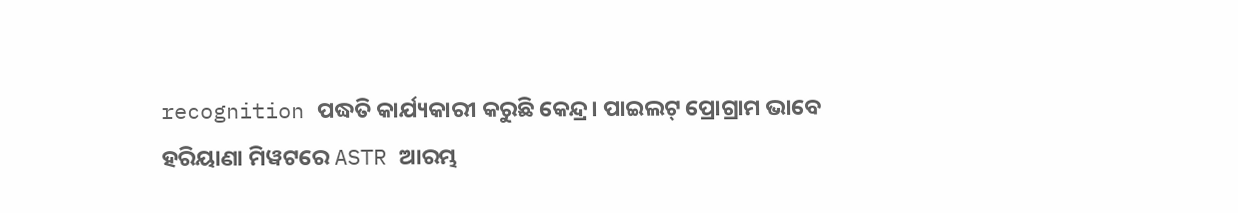recognition ପଦ୍ଧତି କାର୍ଯ୍ୟକାରୀ କରୁଛି କେନ୍ଦ୍ର। ପାଇଲଟ୍‌ ପ୍ରୋଗ୍ରାମ ଭାବେ ହରିୟାଣା ମିୱଟରେ ASTR ଆରମ୍ଭ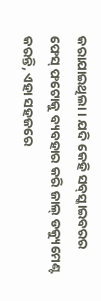କରାଯାଇଥିଲା। ଯଦି କେହି ସବ୍‌ସ୍କାଇବରର ଫେସ୍‌ ଫଟୋକୁ ବ୍ୟବହାର କରି ଜାଲ୍‌ ଡକ୍ୟୁମେଣ୍ଟ କରନ୍ତି, ଏହା ସହଜରେ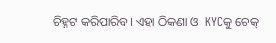ଚିହ୍ନଟ କରିପାରିବ। ଏହା ଠିକଣା ଓ  KYCକୁ ଚେକ୍‌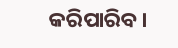କରିପାରିବ।